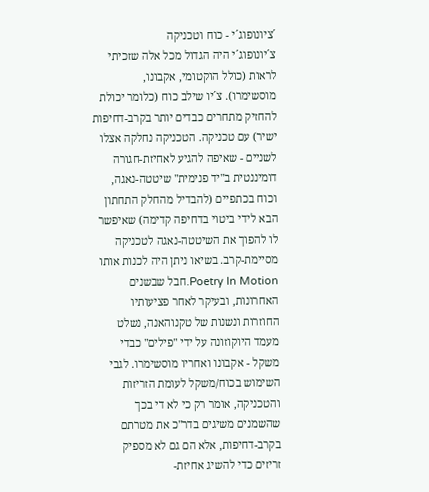´ציונופוג´י - כוח וטכניקה
צ´יונופוג´י היה הגדול מכל אלה שזכיתי לראות (כולל הוקטומי, אקבונו, מוסשימרו). צ´יו שילב כוח (כלומר יכולת להחזיק מתחרים כבדים יותר בקרב-דחיפות ישיר) עם טכניקה. הטכניקה נחלקה אצלו לשניים - שאיפה להגיע לאחיזת-חגורה דומיננטית ב"יד פנימית" שיטטה-נאגה, וכוח בכתפיים (להבדיל מהחלק התחתון הבא לידי ביטוי בדחיפה קדימה) שאיפשר לו להפוך את השיטטה-נאגה לטכניקה מסיימת-קרב. בשיאו ניתן היה לכנות אותו Poetry In Motion.חבל שבשנים האחרונות, ובעיקר לאחר פציעותיו החוזרות ונשנות של טקנוהאנה, נשלט מעמד היוקוזונה על ידי "פילים" כבדי משקל - אקבונו ואחריו מוסשימרו. לגבי השימוש בכוח/משקל לעומת הזריזות והטכניקה, אומר רק כי לא די בכך שהשמנים משיגים בדר"כ את מטרתם בקרב-דחיפות, אלא הם גם לא מספיק זריזים כדי להשיג אחיזת-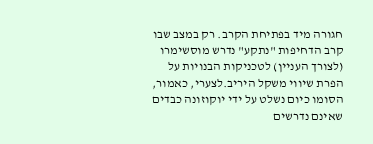חגורה מיד בפתיחת הקרב. רק במצב שבו קרב הדחיפות "נתקע" נדרש מוסשימרו (לצורך העניין) לטכניקות הבנויות על הפרת שיווי משקל היריב.לצערי, כאמור, הסומו כיום נשלט על ידי יוקוזונה כבדים שאינם נדרשים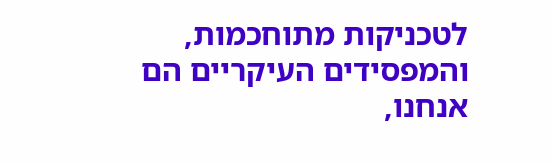לטכניקות מתוחכמות, והמפסידים העיקריים הם אנחנו,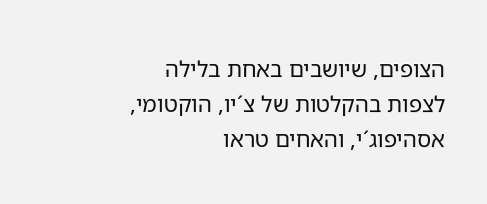הצופים, שיושבים באחת בלילה לצפות בהקלטות של צ´יו, הוקטומי, אסהיפוג´י, והאחים טראו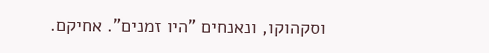וסקהוקו, ונאנחים "היו זמנים". אחיקם.